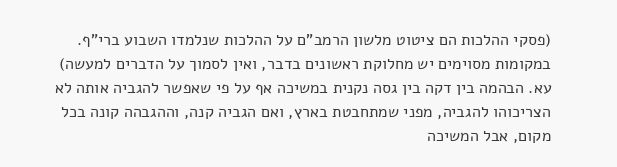(פסקי ההלכות הם ציטוט מלשון הרמב"ם על ההלכות שנלמדו השבוע ברי"ף. במקומות מסוימים יש מחלוקת ראשונים בדבר, ואין לסמוך על הדברים למעשה)
עא. הבהמה בין דקה בין גסה נקנית במשיכה אף על פי שאפשר להגביה אותה לא הצריכוהו להגביה, מפני שמתחבטת בארץ, ואם הגביה קנה, וההגבהה קונה בכל מקום, אבל המשיכה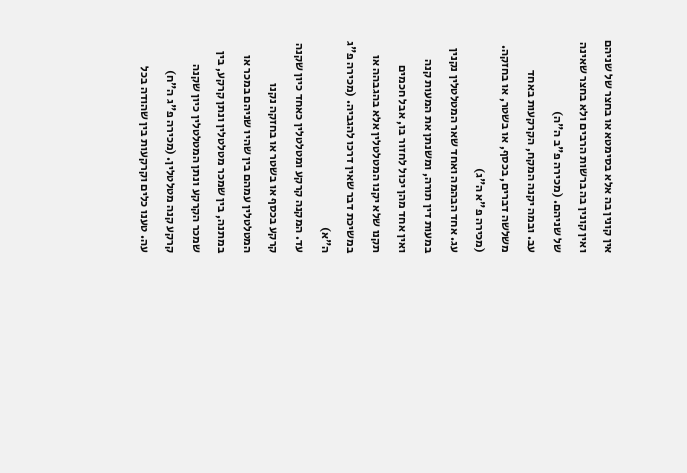אין קונין בה אלא בסימטא או בחצר של שניהם ואין קונין בה ברשות הרבים ולא בחצר שאינה של שניהם. (מכירה פ"ב ה"ה)
עב. ובמה יקנה המקח, הקרקעות באחד משלשה דברים, בכסף, או בשטר, או בחזקה. (מכירה פ"א ה"ג)
עג. אחד הבהמה ואחד שאר המטלטלין נקנין במעות דין תורה, ומשנתן את המעות קנה ואין אחד מהן יכול לחזור בו, אבל חכמים תקנו שלא יקנו המטלטלין אלא בהגבהה או במשיכת דבר שאין דרכו להגביה. (מכירה פ"ג ה"א)
עד. המקנה קרקע ומטלטלין כאחד כיון שקנה קרקע בכסף או בשטר או בחזקה נקנו המטלטלין עמהם בין שהיו שניהם במכר או במתנה, בין שמכר מטלטלין ונתן קרקע, בין שמכר הקרקע ונתן המטלטלין כיון שקנה קרקע קנה מטלטלין. (מכירה פ"ג ה"ח)
עה. טענו כלים וקרקעות בין שהודה בכל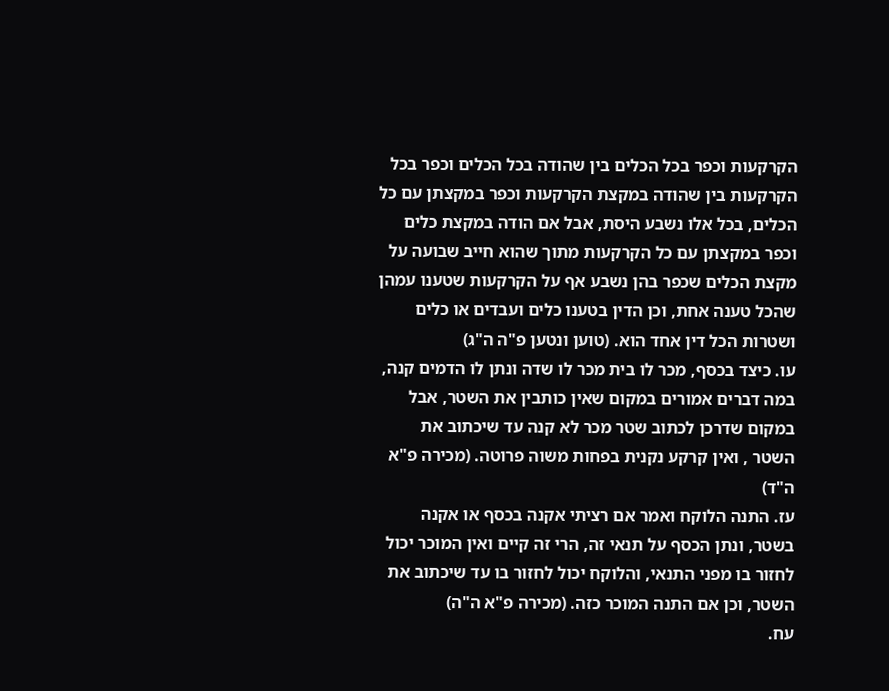הקרקעות וכפר בכל הכלים בין שהודה בכל הכלים וכפר בכל הקרקעות בין שהודה במקצת הקרקעות וכפר במקצתן עם כל הכלים, בכל אלו נשבע היסת, אבל אם הודה במקצת כלים וכפר במקצתן עם כל הקרקעות מתוך שהוא חייב שבועה על מקצת הכלים שכפר בהן נשבע אף על הקרקעות שטענו עמהן שהכל טענה אחת, וכן הדין בטענו כלים ועבדים או כלים ושטרות הכל דין אחד הוא. (טוען ונטען פ"ה ה"ג)
עו. כיצד בכסף, מכר לו בית מכר לו שדה ונתן לו הדמים קנה, במה דברים אמורים במקום שאין כותבין את השטר, אבל במקום שדרכן לכתוב שטר מכר לא קנה עד שיכתוב את השטר , ואין קרקע נקנית בפחות משוה פרוטה. (מכירה פ"א ה"ד)
עז. התנה הלוקח ואמר אם רציתי אקנה בכסף או אקנה בשטר, ונתן הכסף על תנאי זה, הרי זה קיים ואין המוכר יכול לחזור בו מפני התנאי, והלוקח יכול לחזור בו עד שיכתוב את השטר, וכן אם התנה המוכר כזה. (מכירה פ"א ה"ה)
עח.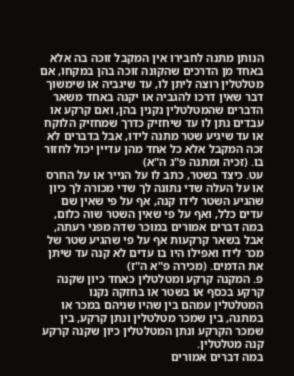הנותן מתנה לחבירו אין המקבל זוכה בה אלא באחד מן הדרכים שהקונה זוכה בהן במקחו, אם מטלטלין רוצה ליתן לו, עד שיגביה או שימשוך דבר שאין דרכו להגביה או יקנה באחד משאר הדברים שהמטלטלין נקנין בהן, ואם קרקע או עבדים נתן לו עד שיחזיק כדרך שמחזיק הלוקח או עד שיגיע שטר מתנה לידו, אבל בדברים לא זכה המקבל אלא כל אחד מהן עדיין יכול לחזור בו. (זכיה ומתנה פ"ג ה"א)
עט. כיצד בשטר, כתב לו על הנייר או על החרס או על העלה שדי נתונה לך שדי מכורה לך כיון שהגיע השטר לידו קנה, אף על פי שאין שם עדים כלל, ואף על פי שאין השטר שוה כלום, במה דברים אמורים במוכר שדה מפני רעתה, אבל בשאר קרקעות אף על פי שהגיע שטר של מכר לידו ואפילו היו בו עדים לא קנה עד שיתן את הדמים. (מכירה פ"א ה"ז)
פ. המקנה קרקע ומטלטלין כאחד כיון שקנה קרקע בכסף או בשטר או בחזקה נקנו המטלטלין עמהם בין שהיו שניהם במכר או במתנה, בין שמכר מטלטלין ונתן קרקע, בין שמכר הקרקע ונתן המטלטלין כיון שקנה קרקע קנה מטלטלין.
במה דברים אמורים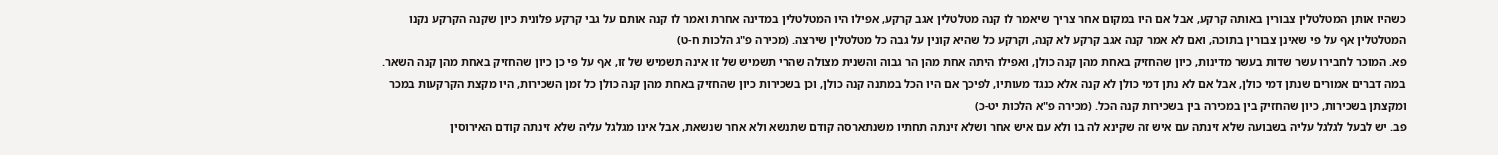כשהיו אותן המטלטלין צבורין באותה קרקע, אבל אם היו במקום אחר צריך שיאמר לו קנה מטלטלין אגב קרקע, אפילו היו המטלטלין במדינה אחרת ואמר לו קנה אותם על גבי קרקע פלונית כיון שקנה הקרקע נקנו המטלטלין אף על פי שאינן צבורין בתוכה, ואם לא אמר קנה אגב קרקע לא קנה, וקרקע כל שהיא קונין על גבה כל מטלטלין שירצה. (מכירה פ"ג הלכות ח-ט)
פא. המוכר לחבירו עשר שדות בעשר מדינות, כיון שהחזיק באחת מהן קנה כולן, ואפילו היתה אחת מהן הר גבוה והשנית מצולה שהרי תשמיש של זו אינה תשמיש של זו, אף על פי כן כיון שהחזיק באחת מהן קנה השאר.
במה דברים אמורים שנתן דמי כולן, אבל אם לא נתן דמי כולן לא קנה אלא כנגד מעותיו, לפיכך אם היו הכל במתנה קנה כולן, וכן בשכירות כיון שהחזיק באחת מהן קנה כולן כל זמן השכירות, היו מקצת הקרקעות במכר ומקצתן בשכירות, כיון שהחזיק בין במכירה בין בשכירות קנה הכל. (מכירה פ"א הלכות יט-כ)
פב. יש לבעל לגלגל עליה בשבועה שלא זינתה עם איש זה שקינא לה בו ולא עם איש אחר ושלא זינתה תחתיו משנתארסה קודם שתנשא ולא אחר שנשאת, אבל אינו מגלגל עליה שלא זינתה קודם האירוסין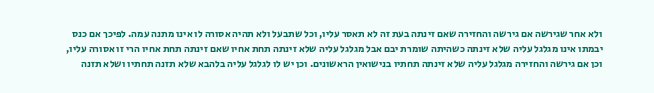ולא אחר שגירשה אם גירשה והחזירה שאם זינתה בעת זה לא תאסר עליו, וכל שתבעל ולא תהיה אסורה לו אינו מתנה עמה. לפיכך אם כנס יבמתו אינו מגלגל עליה שלא זינתה כשהיתה שומרת יבם אבל מגלגל עליה שלא זינתה תחת אחיו שאם זינתה תחת אחיו הרי זו אסורה עליו, וכן אם גירשה והחזירה מגלגל עליה שלא זינתה תחתיו בנישואין הראשונים. וכן יש לו לגלגל עליה בלהבא שלא תזנה תחתיו ושלא תזנה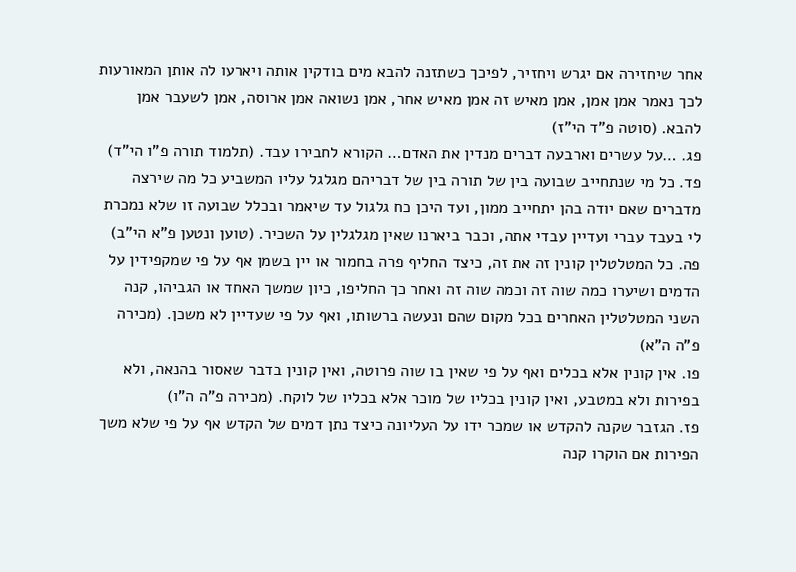אחר שיחזירה אם יגרש ויחזיר, לפיכך כשתזנה להבא מים בודקין אותה ויארעו לה אותן המאורעות לכך נאמר אמן אמן, אמן מאיש זה אמן מאיש אחר, אמן נשואה אמן ארוסה, אמן לשעבר אמן להבא. (סוטה פ"ד הי"ז)
פג. …על עשרים וארבעה דברים מנדין את האדם… הקורא לחבירו עבד. (תלמוד תורה פ"ו הי"ד)
פד. כל מי שנתחייב שבועה בין של תורה בין של דבריהם מגלגל עליו המשביע כל מה שירצה מדברים שאם יודה בהן יתחייב ממון, ועד היכן כח גלגול עד שיאמר ובכלל שבועה זו שלא נמכרת לי בעבד עברי ועדיין עבדי אתה, וכבר ביארנו שאין מגלגלין על השכיר. (טוען ונטען פ"א הי"ב)
פה. כל המטלטלין קונין זה את זה, כיצד החליף פרה בחמור או יין בשמן אף על פי שמקפידין על הדמים ושיערו כמה שוה זה וכמה שוה זה ואחר כך החליפו, כיון שמשך האחד או הגביהו, קנה השני המטלטלין האחרים בכל מקום שהם ונעשה ברשותו, ואף על פי שעדיין לא משכן. (מכירה פ"ה ה"א)
פו. אין קונין אלא בכלים ואף על פי שאין בו שוה פרוטה, ואין קונין בדבר שאסור בהנאה, ולא בפירות ולא במטבע, ואין קונין בכליו של מוכר אלא בכליו של לוקח. (מכירה פ"ה ה"ו)
פז. הגזבר שקנה להקדש או שמכר ידו על העליונה כיצד נתן דמים של הקדש אף על פי שלא משך הפירות אם הוקרו קנה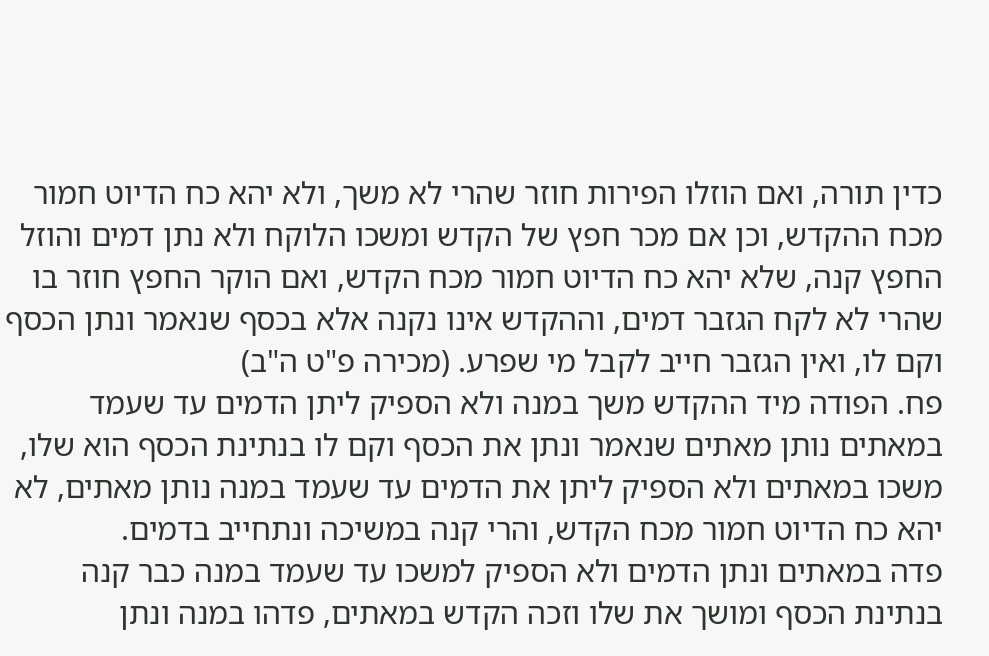כדין תורה, ואם הוזלו הפירות חוזר שהרי לא משך, ולא יהא כח הדיוט חמור מכח ההקדש, וכן אם מכר חפץ של הקדש ומשכו הלוקח ולא נתן דמים והוזל החפץ קנה, שלא יהא כח הדיוט חמור מכח הקדש, ואם הוקר החפץ חוזר בו שהרי לא לקח הגזבר דמים, וההקדש אינו נקנה אלא בכסף שנאמר ונתן הכסף וקם לו, ואין הגזבר חייב לקבל מי שפרע. (מכירה פ"ט ה"ב)
פח. הפודה מיד ההקדש משך במנה ולא הספיק ליתן הדמים עד שעמד במאתים נותן מאתים שנאמר ונתן את הכסף וקם לו בנתינת הכסף הוא שלו, משכו במאתים ולא הספיק ליתן את הדמים עד שעמד במנה נותן מאתים, לא יהא כח הדיוט חמור מכח הקדש, והרי קנה במשיכה ונתחייב בדמים.
פדה במאתים ונתן הדמים ולא הספיק למשכו עד שעמד במנה כבר קנה בנתינת הכסף ומושך את שלו וזכה הקדש במאתים, פדהו במנה ונתן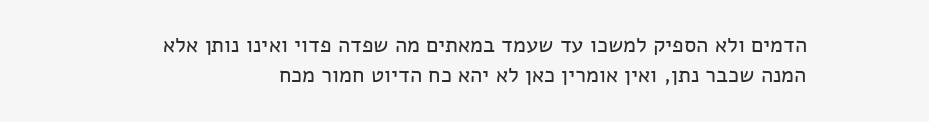הדמים ולא הספיק למשכו עד שעמד במאתים מה שפדה פדוי ואינו נותן אלא המנה שכבר נתן, ואין אומרין כאן לא יהא כח הדיוט חמור מכח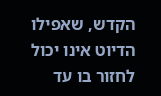הקדש, שאפילו הדיוט אינו יכול לחזור בו עד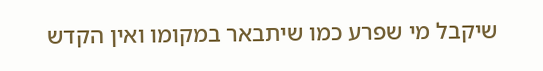שיקבל מי שפרע כמו שיתבאר במקומו ואין הקדש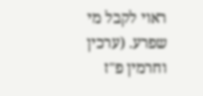ראוי לקבל מי שפרע. (ערכין וחרמין פ"ז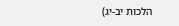הלכות יב-יג)